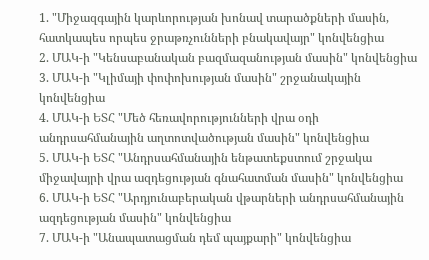1. "Միջազգային կարևորության խոնավ տարածքների մասին, հատկապես որպես ջրաթռչունների բնակավայր" կոնվենցիա
2. ՄԱԿ-ի "Կենսաբանական բազմազանության մասին" կոնվենցիա
3. ՄԱԿ-ի "Կլիմայի փոփոխության մասին" շրջանակային կոնվենցիա
4. ՄԱԿ-ի ԵՏՀ "Մեծ հեռավորությունների վրա օդի անդրսահմանային աղտոտվածության մասին" կոնվենցիա
5. ՄԱԿ-ի ԵՏՀ "Անդրսահմանային ենթատեքստում շրջակա միջավայրի վրա ազդեցության գնահատման մասին" կոնվենցիա
6. ՄԱԿ-ի ԵՏՀ "Արդյունաբերական վթարների անդրսահմանային ազդեցության մասին" կոնվենցիա
7. ՄԱԿ-ի "Անապատացման դեմ պայքարի" կոնվենցիա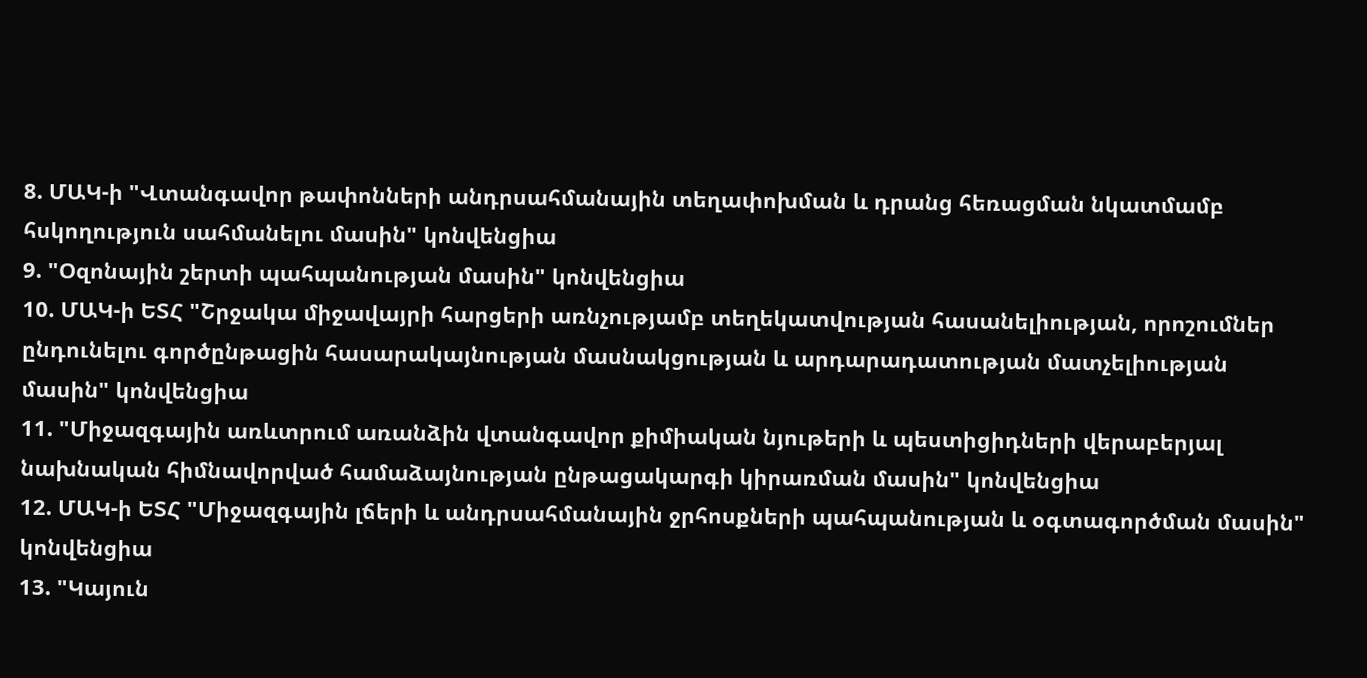8. ՄԱԿ-ի "Վտանգավոր թափոնների անդրսահմանային տեղափոխման և դրանց հեռացման նկատմամբ հսկողություն սահմանելու մասին" կոնվենցիա
9. "Օզոնային շերտի պահպանության մասին" կոնվենցիա
10. ՄԱԿ-ի ԵՏՀ "Շրջակա միջավայրի հարցերի առնչությամբ տեղեկատվության հասանելիության, որոշումներ ընդունելու գործընթացին հասարակայնության մասնակցության և արդարադատության մատչելիության մասին" կոնվենցիա
11. "Միջազգային առևտրում առանձին վտանգավոր քիմիական նյութերի և պեստիցիդների վերաբերյալ նախնական հիմնավորված համաձայնության ընթացակարգի կիրառման մասին" կոնվենցիա
12. ՄԱԿ-ի ԵՏՀ "Միջազգային լճերի և անդրսահմանային ջրհոսքների պահպանության և օգտագործման մասին" կոնվենցիա
13. "Կայուն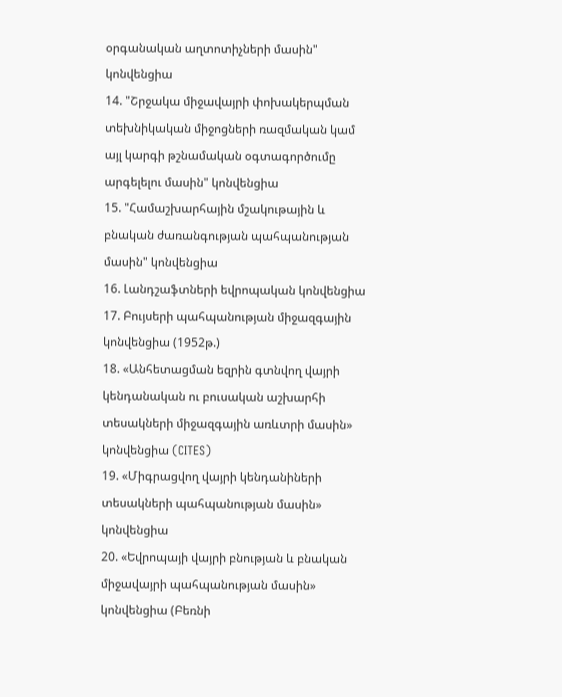օրգանական աղտոտիչների մասին" կոնվենցիա
14. "Շրջակա միջավայրի փոխակերպման տեխնիկական միջոցների ռազմական կամ այլ կարգի թշնամական օգտագործումը արգելելու մասին" կոնվենցիա
15. "Համաշխարհային մշակութային և բնական ժառանգության պահպանության մասին" կոնվենցիա
16. Լանդշաֆտների եվրոպական կոնվենցիա
17. Բույսերի պահպանության միջազգային կոնվենցիա (1952թ.)
18. «Անհետացման եզրին գտնվող վայրի կենդանական ու բուսական աշխարհի տեսակների միջազգային առևտրի մասին» կոնվենցիա (CITES)
19. «Միգրացվող վայրի կենդանիների տեսակների պահպանության մասին» կոնվենցիա
20. «Եվրոպայի վայրի բնության և բնական միջավայրի պահպանության մասին» կոնվենցիա (Բեռնի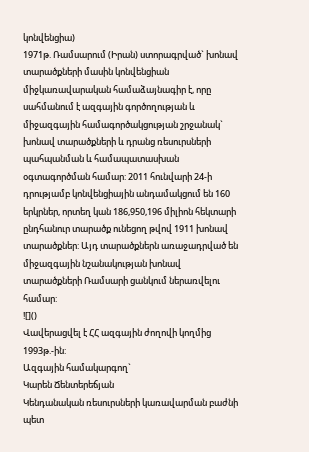կոնվենցիա)
1971թ. Ռամսարում (Իրան) ստորագրված` խոնավ տարածքների մասին կոնվենցիան միջկառավարական համաձայնագիր է, որը սահմանում է ազգային գործողության և միջազգային համագործակցության շրջանակ` խոնավ տարածքների և դրանց ռեսուրսների պահպանման և համապատասխան օգտագործման համար: 2011 հունվարի 24-ի դրությամբ կոնվենցիային անդամակցում են 160 երկրներ, որտեղ կան 186,950,196 միլիոն հեկտարի ընդհանուր տարածք ունեցող թվով 1911 խոնավ տարածքներ: Այդ տարածքներն առաջադրված են միջազգային նշանակության խոնավ տարածքների Ռամսարի ցանկում ներառվելու համար:
![]()
Վավերացվել է ՀՀ ազգային ժողովի կողմից 1993թ.-ին:
Ազգային համակարգող`
Կարեն Ճենտերեճյան
Կենդանական ռեսուրսների կառավարման բաժնի պետ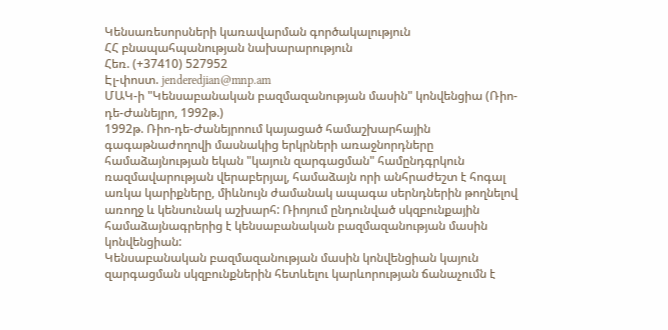Կենսառեսորսների կառավարման գործակալություն
ՀՀ բնապահպանության նախարարություն
Հեռ. (+37410) 527952
Էլ-փոստ. jenderedjian@mnp.am
ՄԱԿ-ի "Կենսաբանական բազմազանության մասին" կոնվենցիա (Ռիո-դե-Ժանեյրո, 1992թ.)
1992թ. Ռիո-դե-Ժանեյրոում կայացած համաշխարհային գագաթնաժողովի մասնակից երկրների առաջնորդները համաձայնության եկան "կայուն զարգացման" համընդգրկուն ռազմավարության վերաբերյալ, համաձայն որի անհրաժեշտ է հոգալ առկա կարիքները, միևնույն ժամանակ ապագա սերնդներին թողնելով առողջ և կենսունակ աշխարհ: Ռիոյում ընդունված սկզբունքային համաձայնագրերից է կենսաբանական բազմազանության մասին կոնվենցիան:
Կենսաբանական բազմազանության մասին կոնվենցիան կայուն զարգացման սկզբունքներին հետևելու կարևորության ճանաչումն է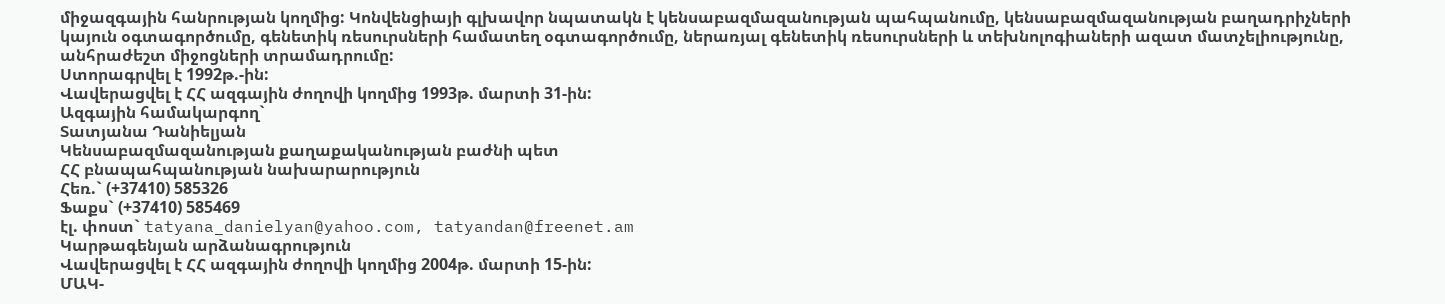միջազգային հանրության կողմից: Կոնվենցիայի գլխավոր նպատակն է կենսաբազմազանության պահպանումը, կենսաբազմազանության բաղադրիչների կայուն օգտագործումը, գենետիկ ռեսուրսների համատեղ օգտագործումը, ներառյալ գենետիկ ռեսուրսների և տեխնոլոգիաների ազատ մատչելիությունը, անհրաժեշտ միջոցների տրամադրումը:
Ստորագրվել է 1992թ.-ին:
Վավերացվել է ՀՀ ազգային ժողովի կողմից 1993թ. մարտի 31-ին:
Ազգային համակարգող`
Տատյանա Դանիելյան
Կենսաբազմազանության քաղաքականության բաժնի պետ
ՀՀ բնապահպանության նախարարություն
Հեռ.` (+37410) 585326
Ֆաքս` (+37410) 585469
էլ. փոստ` tatyana_danielyan@yahoo.com, tatyandan@freenet.am
Կարթագենյան արձանագրություն
Վավերացվել է ՀՀ ազգային ժողովի կողմից 2004թ. մարտի 15-ին:
ՄԱԿ-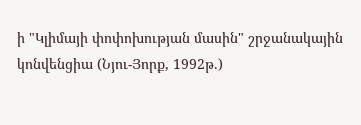ի "Կլիմայի փոփոխության մասին" շրջանակային կոնվենցիա (Նյու-Յորք, 1992թ.)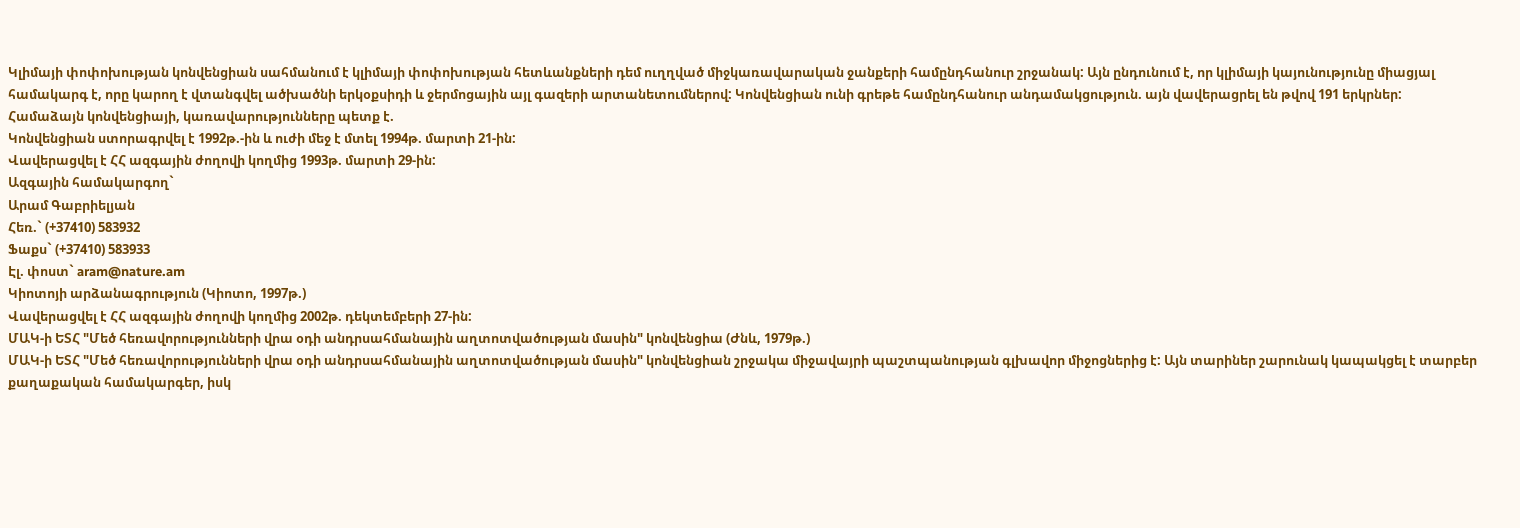Կլիմայի փոփոխության կոնվենցիան սահմանում է կլիմայի փոփոխության հետևանքների դեմ ուղղված միջկառավարական ջանքերի համընդհանուր շրջանակ: Այն ընդունում է, որ կլիմայի կայունությունը միացյալ համակարգ է, որը կարող է վտանգվել ածխածնի երկօքսիդի և ջերմոցային այլ գազերի արտանետումներով: Կոնվենցիան ունի գրեթե համընդհանուր անդամակցություն. այն վավերացրել են թվով 191 երկրներ:
Համաձայն կոնվենցիայի, կառավարությունները պետք է.
Կոնվենցիան ստորագրվել է 1992թ.-ին և ուժի մեջ է մտել 1994թ. մարտի 21-ին:
Վավերացվել է ՀՀ ազգային ժողովի կողմից 1993թ. մարտի 29-ին:
Ազգային համակարգող`
Արամ Գաբրիելյան
Հեռ.` (+37410) 583932
Ֆաքս` (+37410) 583933
Էլ. փոստ` aram@nature.am
Կիոտոյի արձանագրություն (Կիոտո, 1997թ.)
Վավերացվել է ՀՀ ազգային ժողովի կողմից 2002թ. դեկտեմբերի 27-ին:
ՄԱԿ-ի ԵՏՀ "Մեծ հեռավորությունների վրա օդի անդրսահմանային աղտոտվածության մասին" կոնվենցիա (Ժնև, 1979թ.)
ՄԱԿ-ի ԵՏՀ "Մեծ հեռավորությունների վրա օդի անդրսահմանային աղտոտվածության մասին" կոնվենցիան շրջակա միջավայրի պաշտպանության գլխավոր միջոցներից է: Այն տարիներ շարունակ կապակցել է տարբեր քաղաքական համակարգեր, իսկ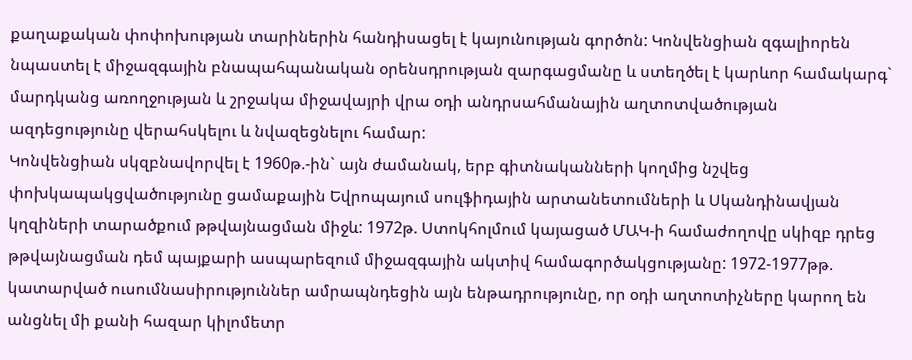քաղաքական փոփոխության տարիներին հանդիսացել է կայունության գործոն: Կոնվենցիան զգալիորեն նպաստել է միջազգային բնապահպանական օրենսդրության զարգացմանը և ստեղծել է կարևոր համակարգ` մարդկանց առողջության և շրջակա միջավայրի վրա օդի անդրսահմանային աղտոտվածության ազդեցությունը վերահսկելու և նվազեցնելու համար:
Կոնվենցիան սկզբնավորվել է 1960թ.-ին` այն ժամանակ, երբ գիտնականների կողմից նշվեց փոխկապակցվածությունը ցամաքային Եվրոպայում սուլֆիդային արտանետումների և Սկանդինավյան կղզիների տարածքում թթվայնացման միջև: 1972թ. Ստոկհոլմում կայացած ՄԱԿ-ի համաժողովը սկիզբ դրեց թթվայնացման դեմ պայքարի ասպարեզում միջազգային ակտիվ համագործակցությանը: 1972-1977թթ. կատարված ուսումնասիրություններ ամրապնդեցին այն ենթադրությունը, որ օդի աղտոտիչները կարող են անցնել մի քանի հազար կիլոմետր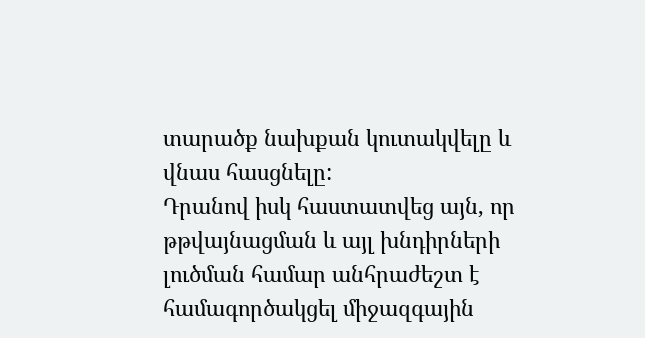տարածք նախքան կուտակվելը և վնաս հասցնելը:
Դրանով իսկ հաստատվեց այն, որ թթվայնացման և այլ խնդիրների լուծման համար անհրաժեշտ է համագործակցել միջազգային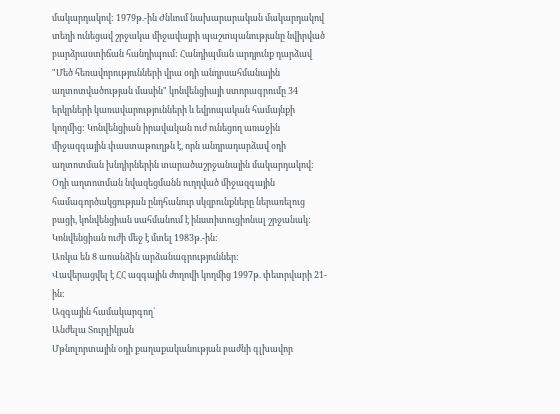մակարդակով: 1979թ.-ին Ժնևում նախարարական մակարդակով տեղի ունեցավ շրջակա միջավայրի պաշտպանությանը նվիրված բարձրաստիճան հանդիպում: Հանդիպման արդյունք դարձավ "Մեծ հեռավորությունների վրա օդի անդրսահմանային աղտոտվածության մասին" կոնվենցիայի ստորագրումը 34 երկրների կառավարությունների և եվրոպական համայնքի կողմից: Կոնվենցիան իրավական ուժ ունեցող առաջին միջազգային փաստաթուղթն է, որն անդրադարձավ օդի աղտոտման խնդիրներին տարածաշրջանային մակարդակով: Օդի աղտոտման նվազեցմանն ուղղված միջազգային համագործակցության ընդհանուր սկզբունքները ներառելուց բացի, կոնվենցիան սահմանում է ինստիտուցիոնալ շրջանակ:
Կոնվենցիան ուժի մեջ է մտել 1983թ.-ին:
Առկա են 8 առանձին արձանագրություններ:
Վավերացվել է ՀՀ ազգային ժողովի կողմից 1997թ. փետրվարի 21-ին:
Ազգային համակարգող`
Անժելա Տուրլիկյան
Մթնոլորտային օդի քաղաքականության բաժնի գլխավոր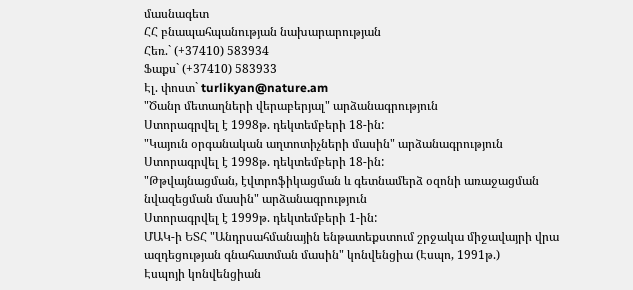մասնագետ
ՀՀ բնապահպանության նախարարության
Հեռ.` (+37410) 583934
Ֆաքս` (+37410) 583933
Էլ. փոստ` turlikyan@nature.am
"Ծանր մետաղների վերաբերյալ" արձանագրություն
Ստորագրվել է 1998թ. դեկտեմբերի 18-ին:
"Կայուն օրգանական աղտոտիչների մասին" արձանագրություն
Ստորագրվել է 1998թ. դեկտեմբերի 18-ին:
"Թթվայնացման, էվտրոֆիկացման և գետնամերձ օզոնի առաջացման նվազեցման մասին" արձանագրություն
Ստորագրվել է 1999թ. դեկտեմբերի 1-ին:
ՄԱԿ-ի ԵՏՀ "Անդրսահմանային ենթատեքստում շրջակա միջավայրի վրա ազդեցության գնահատման մասին" կոնվենցիա (Էսպո, 1991թ.)
Էսպոյի կոնվենցիան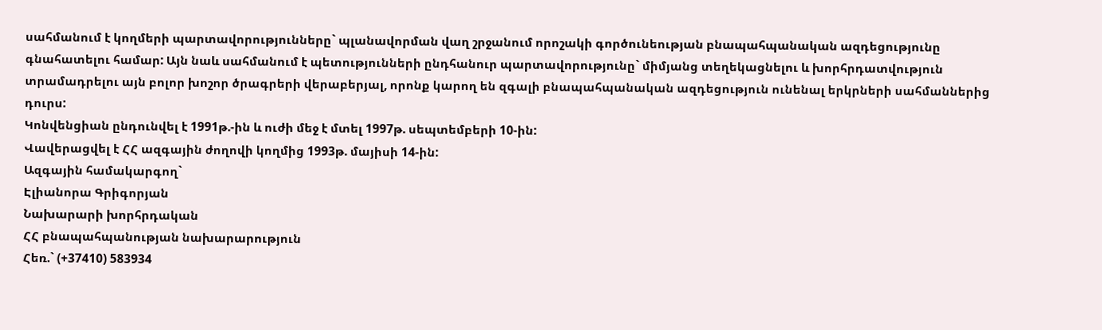սահմանում է կողմերի պարտավորությունները` պլանավորման վաղ շրջանում որոշակի գործունեության բնապահպանական ազդեցությունը գնահատելու համար: Այն նաև սահմանում է պետությունների ընդհանուր պարտավորությունը` միմյանց տեղեկացնելու և խորհրդատվություն տրամադրելու այն բոլոր խոշոր ծրագրերի վերաբերյալ, որոնք կարող են զգալի բնապահպանական ազդեցություն ունենալ երկրների սահմաններից դուրս:
Կոնվենցիան ընդունվել է 1991թ.-ին և ուժի մեջ է մտել 1997թ. սեպտեմբերի 10-ին:
Վավերացվել է ՀՀ ազգային ժողովի կողմից 1993թ. մայիսի 14-ին:
Ազգային համակարգող`
Էլիանորա Գրիգորյան
Նախարարի խորհրդական
ՀՀ բնապահպանության նախարարություն
Հեռ.` (+37410) 583934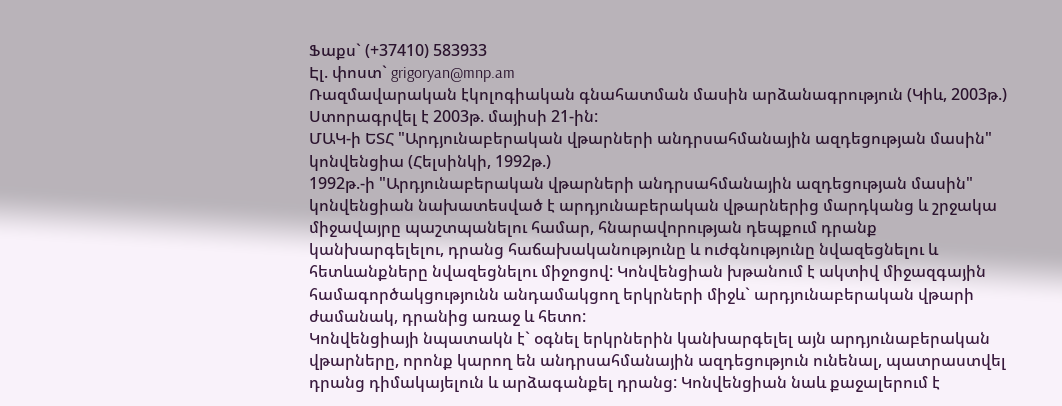Ֆաքս` (+37410) 583933
Էլ. փոստ` grigoryan@mnp.am
Ռազմավարական էկոլոգիական գնահատման մասին արձանագրություն (Կիև, 2003թ.)
Ստորագրվել է 2003թ. մայիսի 21-ին:
ՄԱԿ-ի ԵՏՀ "Արդյունաբերական վթարների անդրսահմանային ազդեցության մասին" կոնվենցիա (Հելսինկի, 1992թ.)
1992թ.-ի "Արդյունաբերական վթարների անդրսահմանային ազդեցության մասին" կոնվենցիան նախատեսված է արդյունաբերական վթարներից մարդկանց և շրջակա միջավայրը պաշտպանելու համար, հնարավորության դեպքում դրանք կանխարգելելու, դրանց հաճախականությունը և ուժգնությունը նվազեցնելու և հետևանքները նվազեցնելու միջոցով: Կոնվենցիան խթանում է ակտիվ միջազգային համագործակցությունն անդամակցող երկրների միջև` արդյունաբերական վթարի ժամանակ, դրանից առաջ և հետո:
Կոնվենցիայի նպատակն է` օգնել երկրներին կանխարգելել այն արդյունաբերական վթարները, որոնք կարող են անդրսահմանային ազդեցություն ունենալ, պատրաստվել դրանց դիմակայելուն և արձագանքել դրանց: Կոնվենցիան նաև քաջալերում է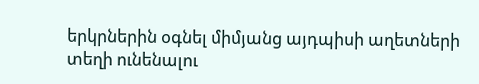երկրներին օգնել միմյանց այդպիսի աղետների տեղի ունենալու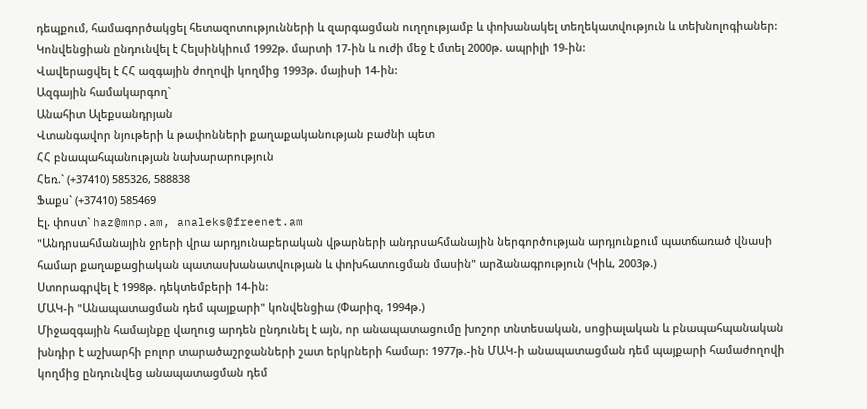դեպքում, համագործակցել հետազոտությունների և զարգացման ուղղությամբ և փոխանակել տեղեկատվություն և տեխնոլոգիաներ: Կոնվենցիան ընդունվել է Հելսինկիում 1992թ. մարտի 17-ին և ուժի մեջ է մտել 2000թ. ապրիլի 19-ին:
Վավերացվել է ՀՀ ազգային ժողովի կողմից 1993թ. մայիսի 14-ին:
Ազգային համակարգող`
Անահիտ Ալեքսանդրյան
Վտանգավոր նյութերի և թափոնների քաղաքականության բաժնի պետ
ՀՀ բնապահպանության նախարարություն
Հեռ.` (+37410) 585326, 588838
Ֆաքս` (+37410) 585469
Էլ. փոստ` haz@mnp.am, analeks@freenet.am
"Անդրսահմանային ջրերի վրա արդյունաբերական վթարների անդրսահմանային ներգործության արդյունքում պատճառած վնասի համար քաղաքացիական պատասխանատվության և փոխհատուցման մասին" արձանագրություն (Կիև, 2003թ.)
Ստորագրվել է 1998թ. դեկտեմբերի 14-ին:
ՄԱԿ-ի "Անապատացման դեմ պայքարի" կոնվենցիա (Փարիզ, 1994թ.)
Միջազգային համայնքը վաղուց արդեն ընդունել է այն, որ անապատացումը խոշոր տնտեսական, սոցիալական և բնապահպանական խնդիր է աշխարհի բոլոր տարածաշրջանների շատ երկրների համար: 1977թ.-ին ՄԱԿ-ի անապատացման դեմ պայքարի համաժողովի կողմից ընդունվեց անապատացման դեմ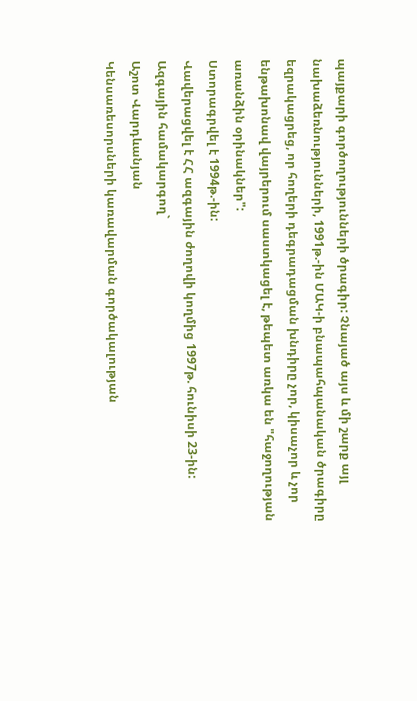պայքարի գործողությունների ծրագիր: Չնայած այս և մի շարք այլ նախաձեռնությունների, 1991թ.-ին ՄԱԿ-ի բնապահպանական ծրագիրը եզրակացրեց, որ հողերի դեգրադացման խնդիրը չոր, կիսաչոր և չոր ենթախոնավ վայրերում սաստկացել է, թեպետ առկա են "հաջողության առանձին օրինակներ":
Ստորագրվել է 1994թ.-ին:
Վավերացվել է ՀՀ ազգային ժողովի կողմից 1997թ. հունիսի 23-ին:
Ազգային համակարգող`
Աշոտ Վարդևանյան
Կենսառեսորսների կառավարման գործակալության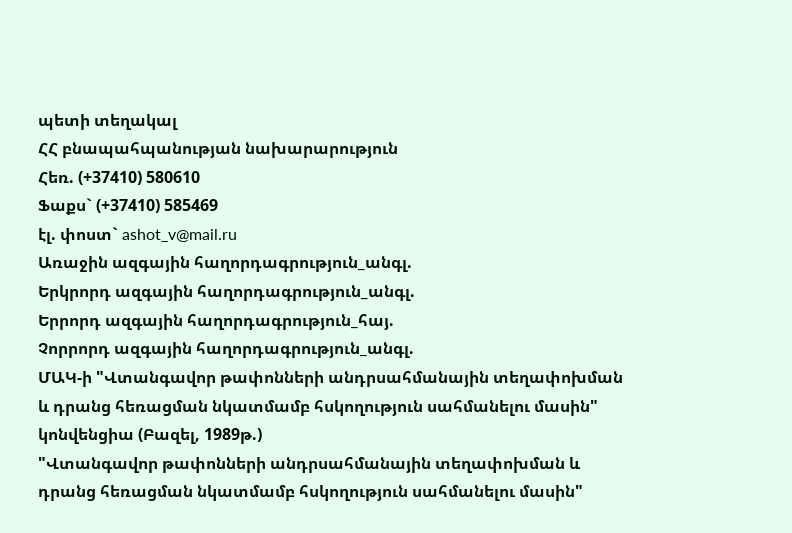պետի տեղակալ
ՀՀ բնապահպանության նախարարություն
Հեռ. (+37410) 580610
Ֆաքս` (+37410) 585469
էլ. փոստ` ashot_v@mail.ru
Առաջին ազգային հաղորդագրություն_անգլ.
Երկրորդ ազգային հաղորդագրություն_անգլ.
Երրորդ ազգային հաղորդագրություն_հայ.
Չորրորդ ազգային հաղորդագրություն_անգլ.
ՄԱԿ-ի "Վտանգավոր թափոնների անդրսահմանային տեղափոխման և դրանց հեռացման նկատմամբ հսկողություն սահմանելու մասին" կոնվենցիա (Բազել, 1989թ.)
"Վտանգավոր թափոնների անդրսահմանային տեղափոխման և դրանց հեռացման նկատմամբ հսկողություն սահմանելու մասին"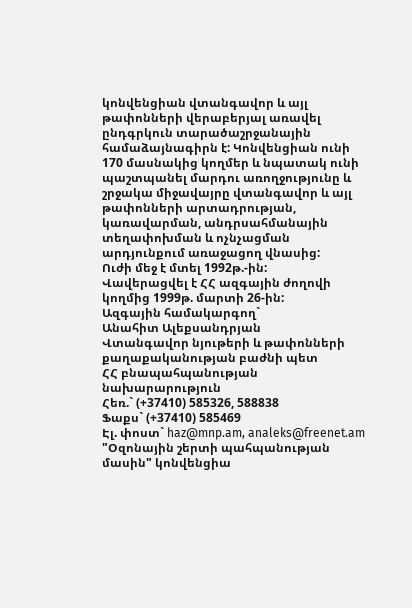կոնվենցիան վտանգավոր և այլ թափոնների վերաբերյալ առավել ընդգրկուն տարածաշրջանային համաձայնագիրն է: Կոնվենցիան ունի 170 մասնակից կողմեր և նպատակ ունի պաշտպանել մարդու առողջությունը և շրջակա միջավայրը վտանգավոր և այլ թափոնների արտադրության, կառավարման, անդրսահմանային տեղափոխման և ոչնչացման արդյունքում առաջացող վնասից:
Ուժի մեջ է մտել 1992թ.-ին:
Վավերացվել է ՀՀ ազգային ժողովի կողմից 1999թ. մարտի 26-ին:
Ազգային համակարգող`
Անահիտ Ալեքսանդրյան
Վտանգավոր նյութերի և թափոնների քաղաքականության բաժնի պետ
ՀՀ բնապահպանության նախարարություն
Հեռ.` (+37410) 585326, 588838
Ֆաքս` (+37410) 585469
Էլ. փոստ` haz@mnp.am, analeks@freenet.am
"Օզոնային շերտի պահպանության մասին" կոնվենցիա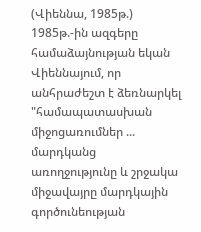(Վիեննա, 1985թ.)
1985թ.-ին ազգերը համաձայնության եկան Վիեննայում, որ անհրաժեշտ է ձեռնարկել "համապատասխան միջոցառումներ ... մարդկանց առողջությունը և շրջակա միջավայրը մարդկային գործունեության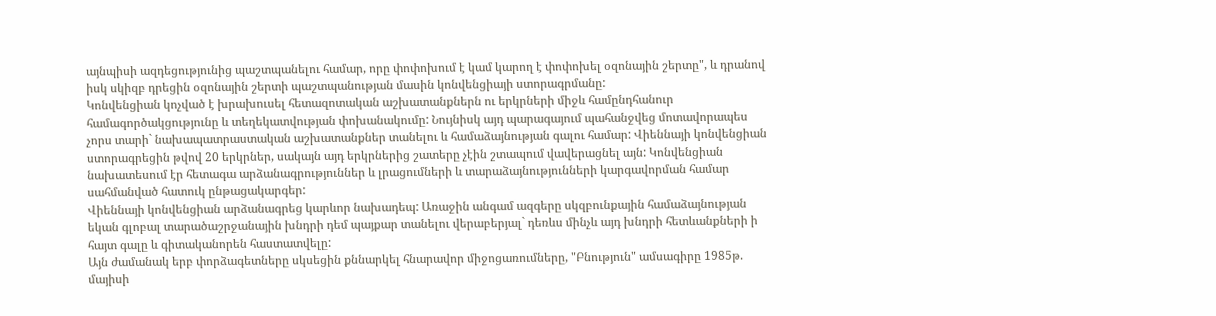այնպիսի ազդեցությունից պաշտպանելու համար, որը փոփոխում է կամ կարող է փոփոխել օզոնային շերտը", և դրանով իսկ սկիզբ դրեցին օզոնային շերտի պաշտպանության մասին կոնվենցիայի ստորագրմանը:
Կոնվենցիան կոչված է խրախուսել հետազոտական աշխատանքներն ու երկրների միջև համընդհանուր համագործակցությունը և տեղեկատվության փոխանակումը: Նույնիսկ այդ պարագայում պահանջվեց մոտավորապես չորս տարի` նախապատրաստական աշխատանքներ տանելու և համաձայնության գալու համար: Վիեննայի կոնվենցիան ստորագրեցին թվով 20 երկրներ, սակայն այդ երկրներից շատերը չէին շտապում վավերացնել այն: Կոնվենցիան նախատեսում էր հետագա արձանագրություններ և լրացումների և տարաձայնությունների կարգավորման համար սահմանված հատուկ ընթացակարգեր:
Վիեննայի կոնվենցիան արձանագրեց կարևոր նախադեպ: Առաջին անգամ ազգերը սկզբունքային համաձայնության եկան գլոբալ տարածաշրջանային խնդրի դեմ պայքար տանելու վերաբերյալ` դեռևս մինչև այդ խնդրի հետևանքների ի հայտ գալը և գիտականորեն հաստատվելը:
Այն ժամանակ երբ փորձագետները սկսեցին քննարկել հնարավոր միջոցառումները, "Բնություն" ամսագիրը 1985թ. մայիսի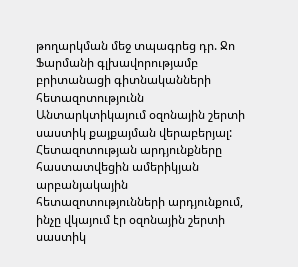թողարկման մեջ տպագրեց դր. Ջո Ֆարմանի գլխավորությամբ բրիտանացի գիտնականների հետազոտությունն Անտարկտիկայում օզոնային շերտի սաստիկ քայքայման վերաբերյալ: Հետազոտության արդյունքները հաստատվեցին ամերիկյան արբանյակային հետազոտությունների արդյունքում, ինչը վկայում էր օզոնային շերտի սաստիկ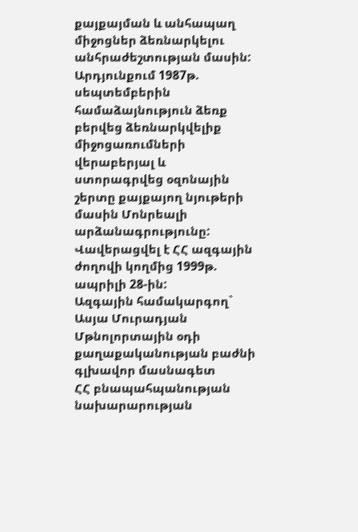քայքայման և անհապաղ միջոցներ ձեռնարկելու անհրաժեշտության մասին: Արդյունքում 1987թ. սեպտեմբերին համաձայնություն ձեռք բերվեց ձեռնարկվելիք միջոցառումների վերաբերյալ և ստորագրվեց օզոնային շերտը քայքայող նյութերի մասին Մոնրեալի արձանագրությունը:
Վավերացվել է ՀՀ ազգային ժողովի կողմից 1999թ. ապրիլի 28-ին:
Ազգային համակարգող`
Ասյա Մուրադյան
Մթնոլորտային օդի քաղաքականության բաժնի գլխավոր մասնագետ
ՀՀ բնապահպանության նախարարության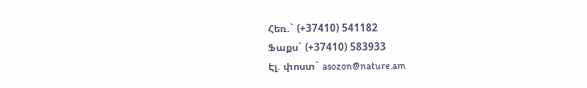Հեռ.` (+37410) 541182
Ֆաքս` (+37410) 583933
Էլ. փոստ` asozon@nature.am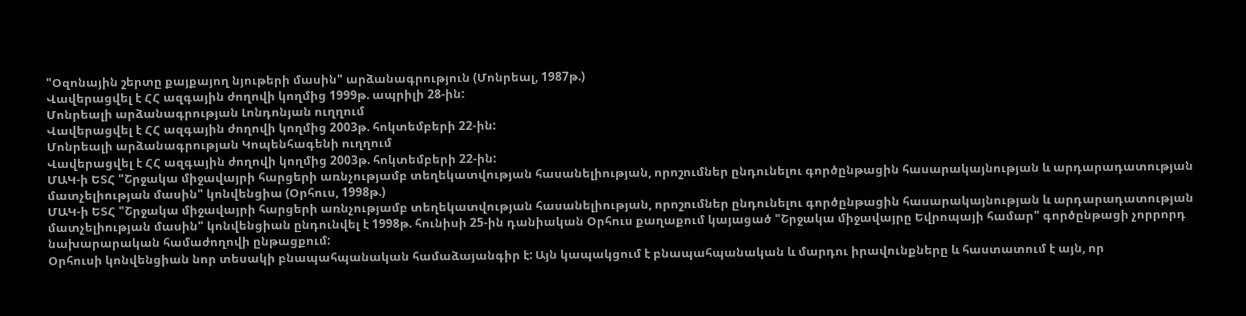"Օզոնային շերտը քայքայող նյութերի մասին" արձանագրություն (Մոնրեալ, 1987թ.)
Վավերացվել է ՀՀ ազգային ժողովի կողմից 1999թ. ապրիլի 28-ին:
Մոնրեալի արձանագրության Լոնդոնյան ուղղում
Վավերացվել է ՀՀ ազգային ժողովի կողմից 2003թ. հոկտեմբերի 22-ին:
Մոնրեալի արձանագրության Կոպենհագենի ուղղում
Վավերացվել է ՀՀ ազգային ժողովի կողմից 2003թ. հոկտեմբերի 22-ին:
ՄԱԿ-ի ԵՏՀ "Շրջակա միջավայրի հարցերի առնչությամբ տեղեկատվության հասանելիության, որոշումներ ընդունելու գործընթացին հասարակայնության և արդարադատության մատչելիության մասին" կոնվենցիա (Օրհուս, 1998թ.)
ՄԱԿ-ի ԵՏՀ "Շրջակա միջավայրի հարցերի առնչությամբ տեղեկատվության հասանելիության, որոշումներ ընդունելու գործընթացին հասարակայնության և արդարադատության մատչելիության մասին" կոնվենցիան ընդունվել է 1998թ. հունիսի 25-ին դանիական Օրհուս քաղաքում կայացած "Շրջակա միջավայրը Եվրոպայի համար" գործընթացի չորրորդ նախարարական համաժողովի ընթացքում:
Օրհուսի կոնվենցիան նոր տեսակի բնապահպանական համաձայանգիր է: Այն կապակցում է բնապահպանական և մարդու իրավունքները և հաստատում է այն, որ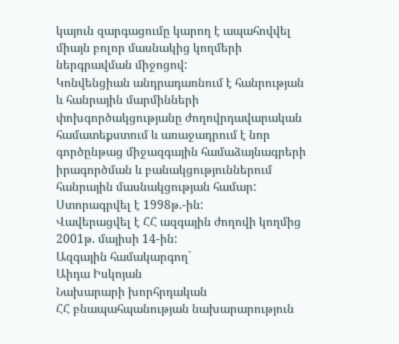կայուն զարգացումը կարող է ապահովվել միայն բոլոր մասնակից կողմերի ներգրավման միջոցով:
Կոնվենցիան անդրադառնում է հանրության և հանրային մարմինների փոխգործակցությանը ժողովրդավարական համատեքստում և առաջադրում է նոր գործընթաց միջազգային համաձայնագրերի իրագործման և բանակցություններում հանրային մասնակցության համար:
Ստորագրվել է 1998թ.-ին:
Վավերացվել է ՀՀ ազգային ժողովի կողմից 2001թ. մայիսի 14-ին:
Ազգային համակարգող`
Աիդա Իսկոյան
Նախարարի խորհրդական
ՀՀ բնապահպանության նախարարություն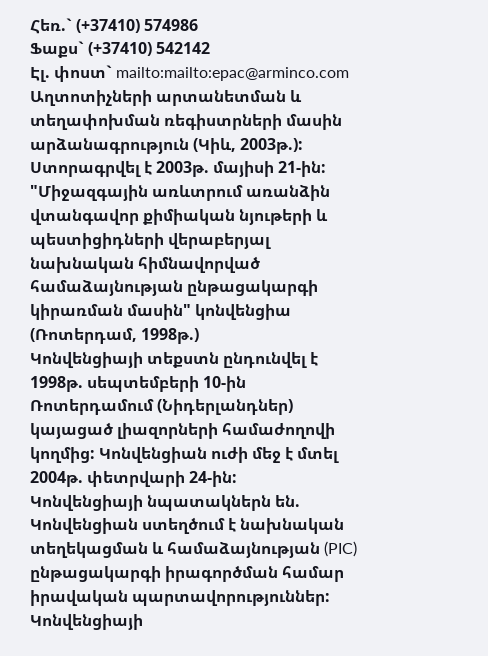Հեռ.` (+37410) 574986
Ֆաքս` (+37410) 542142
Էլ. փոստ` mailto:mailto:epac@arminco.com
Աղտոտիչների արտանետման և տեղափոխման ռեգիստրների մասին արձանագրություն (Կիև, 2003թ.):
Ստորագրվել է 2003թ. մայիսի 21-ին:
"Միջազգային առևտրում առանձին վտանգավոր քիմիական նյութերի և պեստիցիդների վերաբերյալ նախնական հիմնավորված համաձայնության ընթացակարգի կիրառման մասին" կոնվենցիա (Ռոտերդամ, 1998թ.)
Կոնվենցիայի տեքստն ընդունվել է 1998թ. սեպտեմբերի 10-ին Ռոտերդամում (Նիդերլանդներ) կայացած լիազորների համաժողովի կողմից: Կոնվենցիան ուժի մեջ է մտել 2004թ. փետրվարի 24-ին:
Կոնվենցիայի նպատակներն են.
Կոնվենցիան ստեղծում է նախնական տեղեկացման և համաձայնության (PIC) ընթացակարգի իրագործման համար իրավական պարտավորություններ: Կոնվենցիայի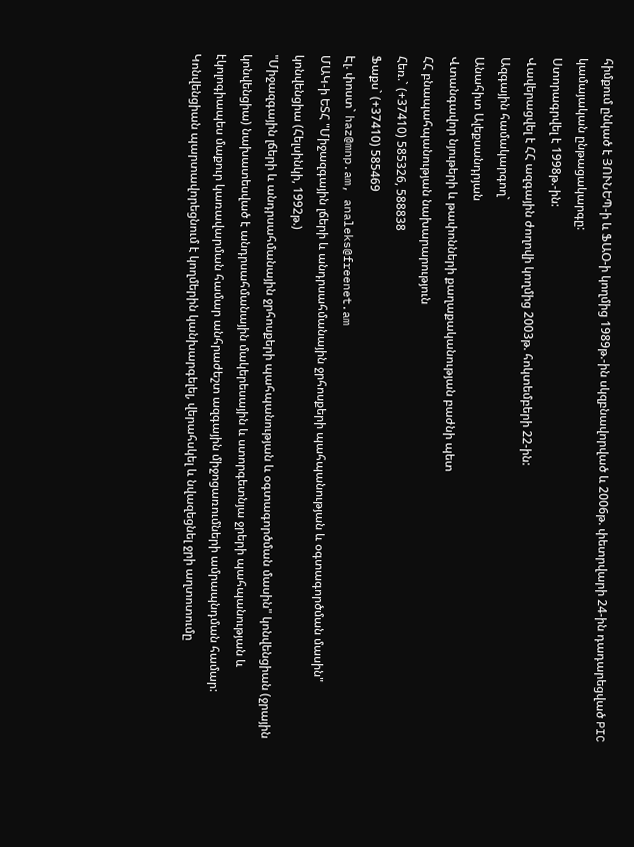հիմքում ընկած է ՅՈՒՆԵՊ-ի և ՖԱՕ-ի կողմից 1989թ.-ին սկզբնավորված և 2006թ. փետրվարի 24-ին դադարեցված PIC կամայական ընթացակարգը:
Ստորագրվել է 1998թ.-ին:
Վավերացվել է ՀՀ ազգային ժողովի կողմից 2003թ. հոկտեմբերի 22-ին:
Ազգային համակարգող`
Անահիտ Ալեքսանդրյան
Վտանգավոր նյութերի և թափոնների քաղաքականության բաժնի պետ
ՀՀ բնապահպանության նախարարություն
Հեռ.` (+37410) 585326, 588838
Ֆաքս` (+37410) 585469
Էլ. փոստ` haz@mnp.am, analeks@freenet.am
ՄԱԿ-ի ԵՏՀ "Միջազգային լճերի և անդրսահմանային ջրհոսքերի պահպանության և օգտագործման մասին" կոնվենցիա (Հելսինկի, 1992թ.)
"Միջազգային լճերի և անդրսահմանային ջրհոսքերի պահպանության և օգտագործման մասին" կոնվենցիան (ջրային կոնվենցիա) նախատեսված է անդրսահմանային մակերեսային և ստորգետնյա ջրերի պահպանության և էկոլոգիապես մաքուր կառավարման համար անհրաժեշտ ազգային միջոցառումների ամրապնդման համար:
Կոնվենցիան պարտավորեցնում է կողմերին կանխարգելել, վերահսկել և նվազեցնել ջրի աղտոտումը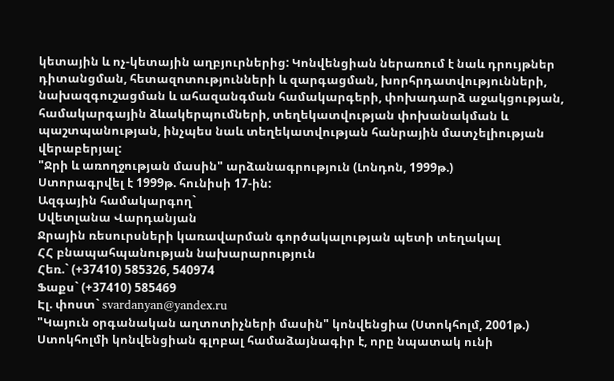կետային և ոչ-կետային աղբյուրներից: Կոնվենցիան ներառում է նաև դրույթներ դիտանցման, հետազոտությունների և զարգացման, խորհրդատվությունների, նախազգուշացման և ահազանգման համակարգերի, փոխադարձ աջակցության, համակարգային ձևակերպումների, տեղեկատվության փոխանակման և պաշտպանության, ինչպես նաև տեղեկատվության հանրային մատչելիության վերաբերյալ:
"Ջրի և առողջության մասին" արձանագրություն (Լոնդոն, 1999թ.)
Ստորագրվել է 1999թ. հունիսի 17-ին:
Ազգային համակարգող`
Սվետլանա Վարդանյան
Ջրային ռեսուրսների կառավարման գործակալության պետի տեղակալ
ՀՀ բնապահպանության նախարարություն
Հեռ.` (+37410) 585326, 540974
Ֆաքս` (+37410) 585469
Էլ. փոստ` svardanyan@yandex.ru
"Կայուն օրգանական աղտոտիչների մասին" կոնվենցիա (Ստոկհոլմ, 2001թ.)
Ստոկհոլմի կոնվենցիան գլոբալ համաձայնագիր է, որը նպատակ ունի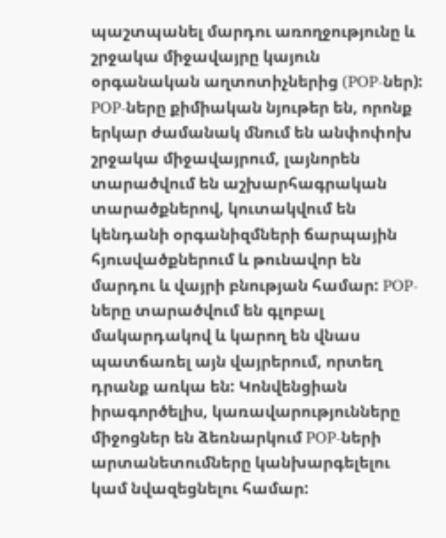պաշտպանել մարդու առողջությունը և շրջակա միջավայրը կայուն օրգանական աղտոտիչներից (POP-ներ): POP-ները քիմիական նյութեր են, որոնք երկար ժամանակ մնում են անփոփոխ շրջակա միջավայրում, լայնորեն տարածվում են աշխարհագրական տարածքներով, կուտակվում են կենդանի օրգանիզմների ճարպային հյուսվածքներում և թունավոր են մարդու և վայրի բնության համար: POP-ները տարածվում են գլոբալ մակարդակով և կարող են վնաս պատճառել այն վայրերում, որտեղ դրանք առկա են: Կոնվենցիան իրագործելիս, կառավարությունները միջոցներ են ձեռնարկում POP-ների արտանետումները կանխարգելելու կամ նվազեցնելու համար: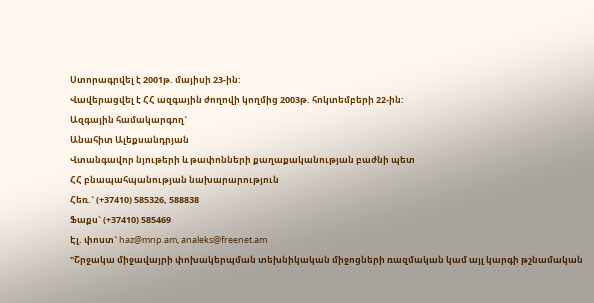Ստորագրվել է 2001թ. մայիսի 23-ին:
Վավերացվել է ՀՀ ազգային ժողովի կողմից 2003թ. հոկտեմբերի 22-ին:
Ազգային համակարգող`
Անահիտ Ալեքսանդրյան
Վտանգավոր նյութերի և թափոնների քաղաքականության բաժնի պետ
ՀՀ բնապահպանության նախարարություն
Հեռ.` (+37410) 585326, 588838
Ֆաքս` (+37410) 585469
Էլ. փոստ` haz@mnp.am, analeks@freenet.am
"Շրջակա միջավայրի փոխակերպման տեխնիկական միջոցների ռազմական կամ այլ կարգի թշնամական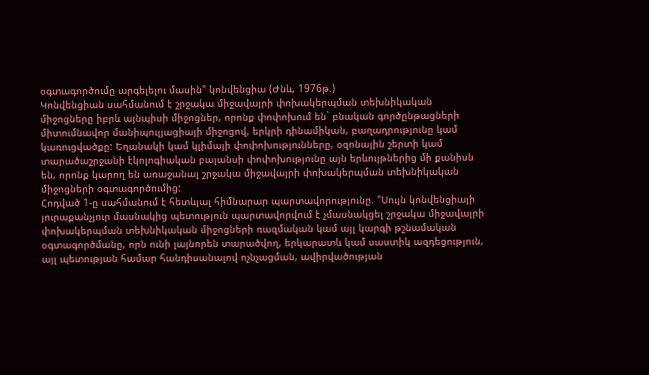օգտագործումը արգելելու մասին" կոնվենցիա (Ժնև, 1976թ.)
Կոնվենցիան սահմանում է շրջակա միջավայրի փոխակերպման տեխնիկական միջոցները իբրև այնպիսի միջոցներ, որոնք փոփոխում են` բնական գործընթացների միտումնավոր մանիպուլյացիայի միջոցով, երկրի դինամիկան, բաղադրությունը կամ կառուցվածքը: Եղանակի կամ կլիմայի փոփոխությունները, օզոնային շերտի կամ տարածաշրջանի էկոլոգիական բալանսի փոփոխությունը այն երևույթներից մի քանիսն են, որոնք կարող են առաջանալ շրջակա միջավայրի փոխակերպման տեխնիկական միջոցների օգտագործումից:
Հոդված 1-ը սահմանում է հետևյալ հիմնարար պարտավորությունը. "Սույն կոնվենցիայի յուրաքանչյուր մասնակից պետություն պարտավորվում է չմասնակցել շրջակա միջավայրի փոխակերպման տեխնիկական միջոցների ռազմական կամ այլ կարգի թշնամական օգտագործմանը, որն ունի լայնորեն տարածվող, երկարատև կամ սաստիկ ազդեցություն, այլ պետության համար հանդիսանալով ոչնչացման, ավիրվածության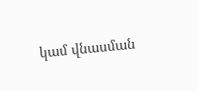կամ վնասման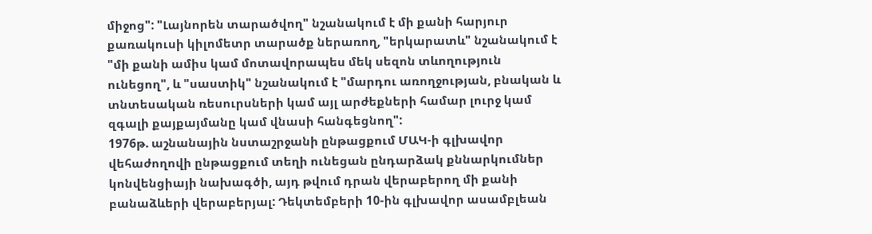միջոց": "Լայնորեն տարածվող" նշանակում է մի քանի հարյուր քառակուսի կիլոմետր տարածք ներառող, "երկարատև" նշանակում է "մի քանի ամիս կամ մոտավորապես մեկ սեզոն տևողություն ունեցող", և "սաստիկ" նշանակում է "մարդու առողջության, բնական և տնտեսական ռեսուրսների կամ այլ արժեքների համար լուրջ կամ զգալի քայքայմանը կամ վնասի հանգեցնող":
1976թ. աշնանային նստաշրջանի ընթացքում ՄԱԿ-ի գլխավոր վեհաժողովի ընթացքում տեղի ունեցան ընդարձակ քննարկումներ կոնվենցիայի նախագծի, այդ թվում դրան վերաբերող մի քանի բանաձևերի վերաբերյալ: Դեկտեմբերի 10-ին գլխավոր ասամբլեան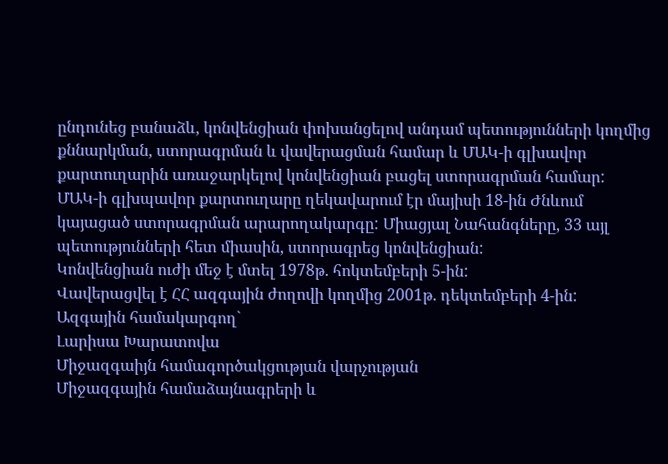ընդունեց բանաձև, կոնվենցիան փոխանցելով անդամ պետությունների կողմից քննարկման, ստորագրման և վավերացման համար և ՄԱԿ-ի գլխավոր քարտուղարին առաջարկելով կոնվենցիան բացել ստորագրման համար:
ՄԱԿ-ի գլխպավոր քարտուղարը ղեկավարում էր մայիսի 18-ին Ժնևում կայացած ստորագրման արարողակարգը: Միացյալ Նահանգները, 33 այլ պետությունների հետ միասին, ստորագրեց կոնվենցիան:
Կոնվենցիան ուժի մեջ է մտել 1978թ. հոկտեմբերի 5-ին:
Վավերացվել է ՀՀ ազգային ժողովի կողմից 2001թ. դեկտեմբերի 4-ին:
Ազգային համակարգող`
Լարիսա Խարատովա
Միջազգաիյն համագործակցության վարչության
Միջազգային համաձայնագրերի և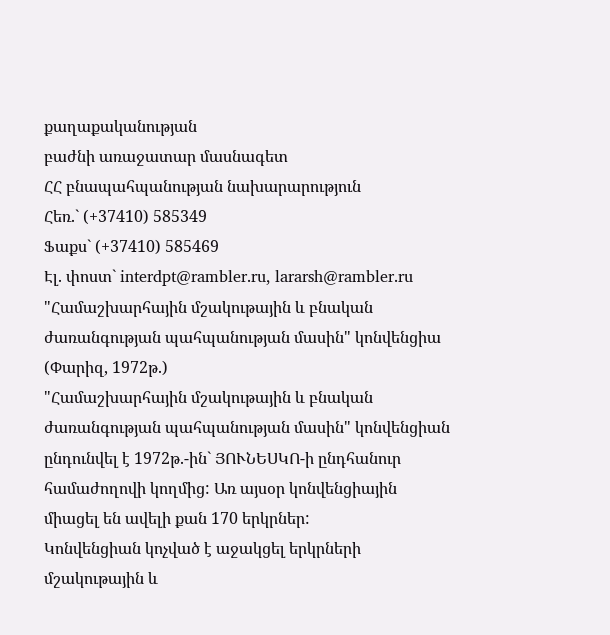քաղաքականության
բաժնի առաջատար մասնագետ
ՀՀ բնապահպանության նախարարություն
Հեռ.` (+37410) 585349
Ֆաքս` (+37410) 585469
Էլ. փոստ` interdpt@rambler.ru, lararsh@rambler.ru
"Համաշխարհային մշակութային և բնական ժառանգության պահպանության մասին" կոնվենցիա (Փարիզ, 1972թ.)
"Համաշխարհային մշակութային և բնական ժառանգության պահպանության մասին" կոնվենցիան ընդունվել է 1972թ.-ին` ՅՈՒՆԵՍԿՈ-ի ընդհանուր համաժողովի կողմից: Առ այսօր կոնվենցիային միացել են ավելի քան 170 երկրներ:
Կոնվենցիան կոչված է աջակցել երկրների մշակութային և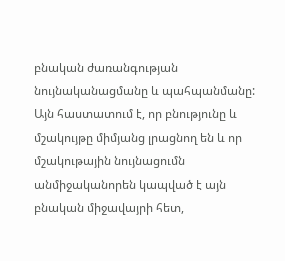բնական ժառանգության նույնականացմանը և պահպանմանը: Այն հաստատում է, որ բնությունը և մշակույթը միմյանց լրացնող են և որ մշակութային նույնացումն անմիջականորեն կապված է այն բնական միջավայրի հետ,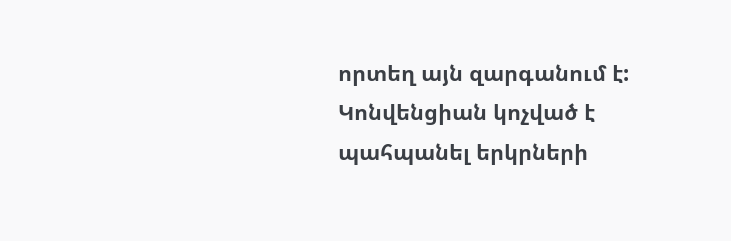որտեղ այն զարգանում է:
Կոնվենցիան կոչված է պահպանել երկրների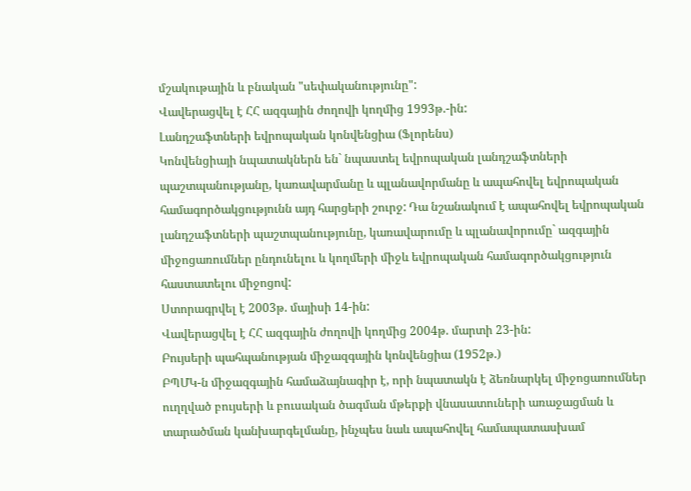մշակութային և բնական "սեփականությունը":
Վավերացվել է ՀՀ ազգային ժողովի կողմից 1993թ.-ին:
Լանդշաֆտների եվրոպական կոնվենցիա (Ֆլորենս)
Կոնվենցիայի նպատակներն են` նպաստել եվրոպական լանդշաֆտների պաշտպանությանը, կառավարմանը և պլանավորմանը և ապահովել եվրոպական համագործակցությունն այդ հարցերի շուրջ: Դա նշանակում է ապահովել եվրոպական լանդշաֆտների պաշտպանությունը, կառավարումը և պլանավորումը` ազգային միջոցառումներ ընդունելու և կողմերի միջև եվրոպական համագործակցություն հաստատելու միջոցով:
Ստորագրվել է 2003թ. մայիսի 14-ին:
Վավերացվել է ՀՀ ազգային ժողովի կողմից 2004թ. մարտի 23-ին:
Բույսերի պահպանության միջազգային կոնվենցիա (1952թ.)
ԲՊՄԿ-ն միջազգային համաձայնագիր է, որի նպատակն է ձեռնարկել միջոցառումներ ուղղված բույսերի և բուսական ծագման մթերքի վնասատուների առաջացման և տարածման կանխարգելմանը, ինչպես նաև ապահովել համապատասխամ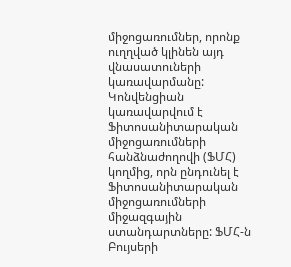միջոցառումներ, որոնք ուղղված կլինեն այդ վնասատուների կառավարմանը: Կոնվենցիան կառավարվում է Ֆիտոսանիտարական միջոցառումների հանձնաժողովի (ՖՄՀ) կողմից, որն ընդունել է Ֆիտոսանիտարական միջոցառումների միջազգային ստանդարտները: ՖՄՀ-ն Բույսերի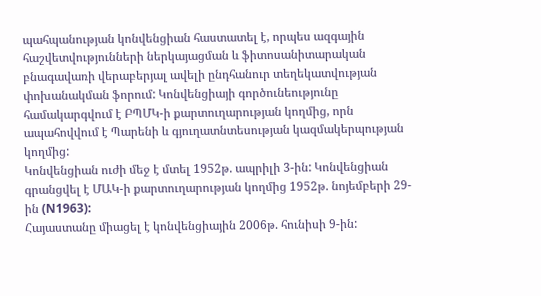պահպանության կոնվենցիան հաստատել է, որպես ազգային հաշվետվությունների ներկայացման և ֆիտոսանիտարական բնագավառի վերաբերյալ ավելի ընդհանուր տեղեկատվության փոխանակման ֆորում: Կոնվենցիայի գործունեությունը համակարգվում է ԲՊՄԿ-ի քարտուղարության կողմից, որն ապահովվում է Պարենի և գյուղատնտեսության կազմակերպության կողմից:
Կոնվենցիան ուժի մեջ է մտել 1952թ. ապրիլի 3-ին: Կոնվենցիան գրանցվել է ՄԱԿ-ի քարտուղարության կողմից 1952թ. նոյեմբերի 29-ին (N1963):
Հայաստանը միացել է կոնվենցիային 2006թ. հունիսի 9-ին: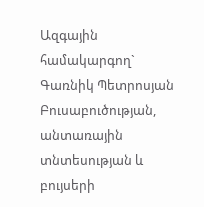Ազգային համակարգող`
Գառնիկ Պետրոսյան
Բուսաբուծության, անտառային տնտեսության և բույսերի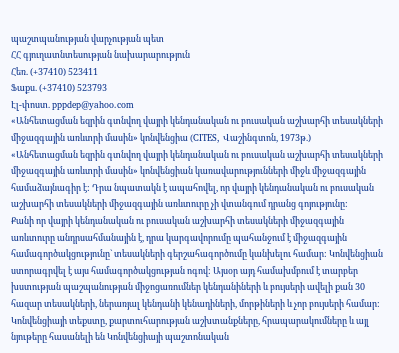պաշտպանության վարչության պետ
ՀՀ գյուղատնտեսության նախարարություն
Հեռ. (+37410) 523411
Ֆաքս. (+37410) 523793
Էլ-փոստ. pppdep@yahoo.com
«Անհետացման եզրին գտնվող վայրի կենդանական ու բուսական աշխարհի տեսակների միջազգային առևտրի մասին» կոնվենցիա (CITES, Վաշինգտոն, 1973թ.)
«Անհետացման եզրին գտնվող վայրի կենդանական ու բուսական աշխարհի տեսակների միջազգային առևտրի մասին» կոնվենցիան կառավարությունների միջև միջազգային համաձայնագիր է: Դրա նպատակն է ապահովել, որ վայրի կենդանական ու բուսական աշխարհի տեսակների միջազգային առևտուրը չի վտանգում դրանց գոյությունը:
Քանի որ վայրի կենդանական ու բուսական աշխարհի տեսակների միջազգային առևտուրը անդրսահմանային է, դրա կարգավորումը պահանջում է միջազգային համագործակցությունը` տեսակների գերշահագործումը կանխելու համար: Կոնվենցիան ստորագրվել է այս համագործակցության ոգով: Այսօր այդ համախմբում է տարբեր խստության պաշպանության միջոցառումներ կենդանիների և բույսերի ավելի քան 30 հազար տեսակների, ներառյալ կենդանի կենադիների, մորթիների և չոր բույսերի համար:
Կոնվենցիայի տեքստը, քարտուհարության աշխտանքները, հրապարակումները և այլ նյութերը հասանելի են Կոնվենցիայի պաշտոնական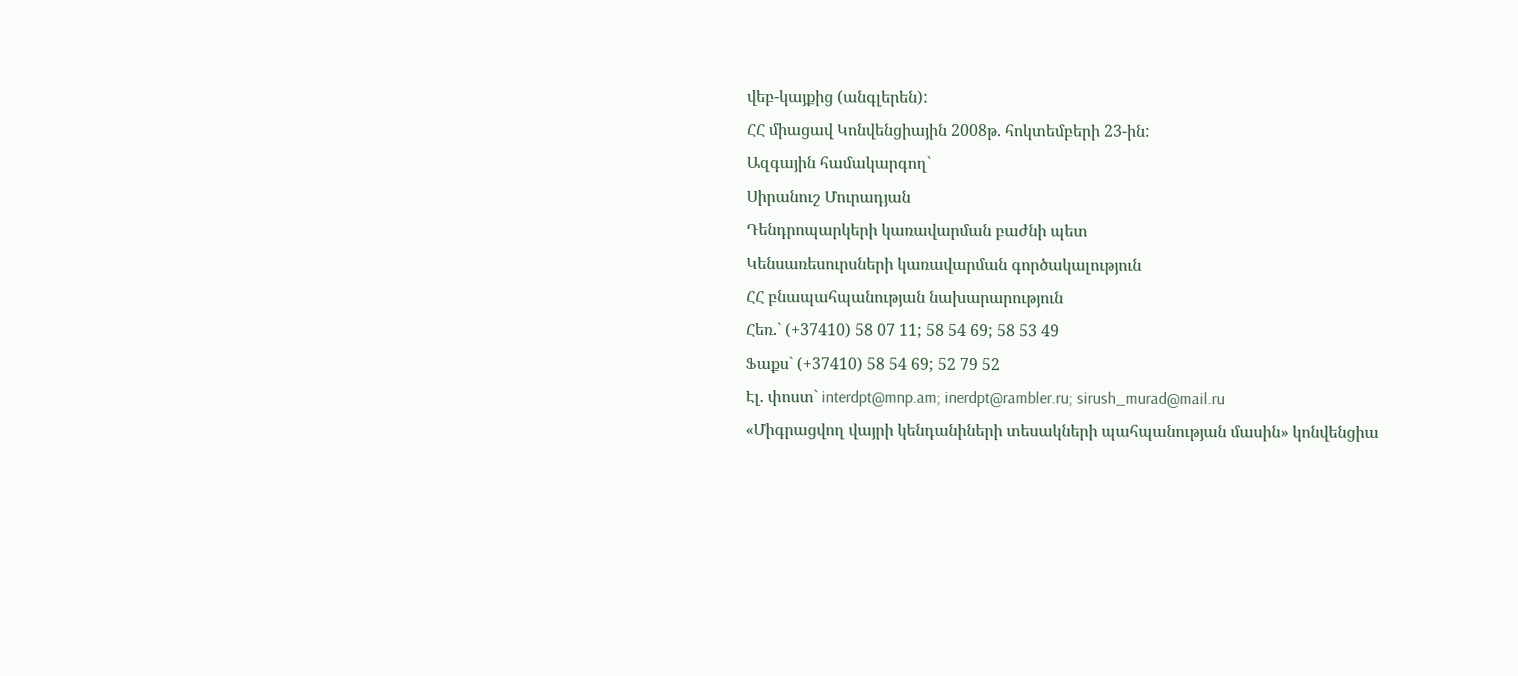վեբ-կայքից (անգլերեն):
ՀՀ միացավ Կոնվենցիային 2008թ. հոկտեմբերի 23-ին:
Ազգային համակարգող`
Սիրանուշ Մուրադյան
Դենդրոպարկերի կառավարման բաժնի պետ
Կենսառեսուրսների կառավարման գործակալություն
ՀՀ բնապահպանության նախարարություն
Հեռ.` (+37410) 58 07 11; 58 54 69; 58 53 49
Ֆաքս` (+37410) 58 54 69; 52 79 52
Էլ. փոստ` interdpt@mnp.am; inerdpt@rambler.ru; sirush_murad@mail.ru
«Միգրացվող վայրի կենդանիների տեսակների պահպանության մասին» կոնվենցիա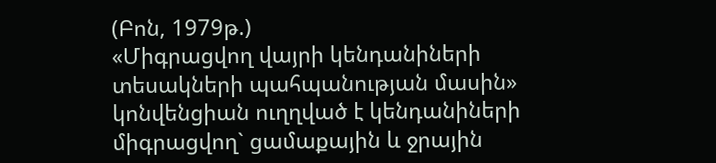(Բոն, 1979թ.)
«Միգրացվող վայրի կենդանիների տեսակների պահպանության մասին» կոնվենցիան ուղղված է կենդանիների միգրացվող` ցամաքային և ջրային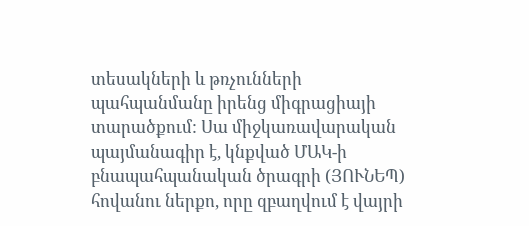տեսակների և թռչունների պահպանմանը իրենց միգրացիայի տարածքում: Սա միջկառավարական պայմանագիր է, կնքված ՄԱԿ-ի բնապահպանական ծրագրի (ՅՈՒՆԵՊ) հովանու ներքո, որը զբաղվում է վայրի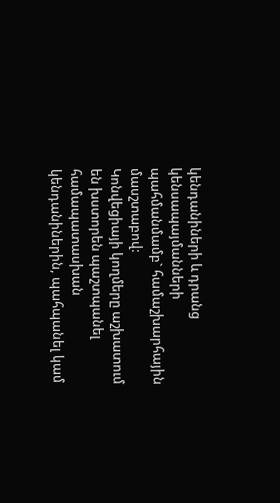կենդանիների և դրանց կենսապայմանների պահմանմամբ` համաշխարհային մասշտաբով:
Կոնվեցիայի կողմերը աշխատում են խստորեն պաշտպանել համապատասխան կենդանիներին, պահպանել կամ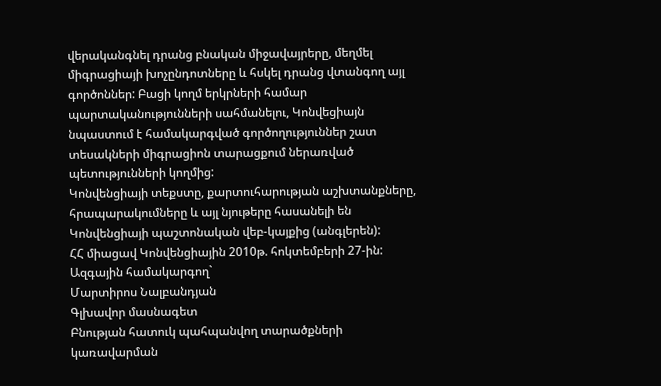վերականգնել դրանց բնական միջավայրերը, մեղմել միգրացիայի խոչընդոտները և հսկել դրանց վտանգող այլ գործոններ: Բացի կողմ երկրների համար պարտականությունների սահմանելու, Կոնվեցիայն նպաստում է համակարգված գործողություններ շատ տեսակների միգրացիոն տարացքում ներառված պետությունների կողմից:
Կոնվենցիայի տեքստը, քարտուհարության աշխտանքները, հրապարակումները և այլ նյութերը հասանելի են Կոնվենցիայի պաշտոնական վեբ-կայքից (անգլերեն):
ՀՀ միացավ Կոնվենցիային 2010թ. հոկտեմբերի 27-ին:
Ազգային համակարգող`
Մարտիրոս Նալբանդյան
Գլխավոր մասնագետ
Բնության հատուկ պահպանվող տարածքների կառավարման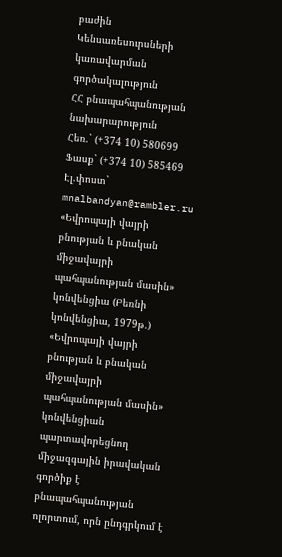բաժին
Կենսառեսուրսների կառավարման գործակալություն
ՀՀ բնապահպանության նախարարություն
Հեռ.` (+374 10) 580699
Ֆասք` (+374 10) 585469
Էլ.փոստ` mnalbandyan@rambler.ru
«Եվրոպայի վայրի բնության և բնական միջավայրի պահպանության մասին» կոնվենցիա (Բեռնի կոնվենցիա, 1979թ.)
«Եվրոպայի վայրի բնության և բնական միջավայրի պահպանության մասին» կոնվենցիան պարտավորեցնող միջազգային իրավական գործիք է բնապահպանության ոլորտում, որն ընդգրկում է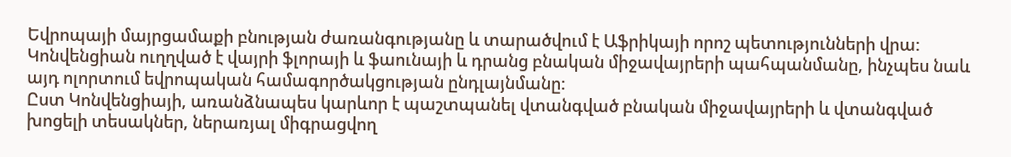Եվրոպայի մայրցամաքի բնության ժառանգությանը և տարածվում է Աֆրիկայի որոշ պետությունների վրա: Կոնվենցիան ուղղված է վայրի ֆլորայի և ֆաունայի և դրանց բնական միջավայրերի պահպանմանը, ինչպես նաև այդ ոլորտում եվրոպական համագործակցության ընդլայնմանը:
Ըստ Կոնվենցիայի, առանձնապես կարևոր է պաշտպանել վտանգված բնական միջավայրերի և վտանգված խոցելի տեսակներ, ներառյալ միգրացվող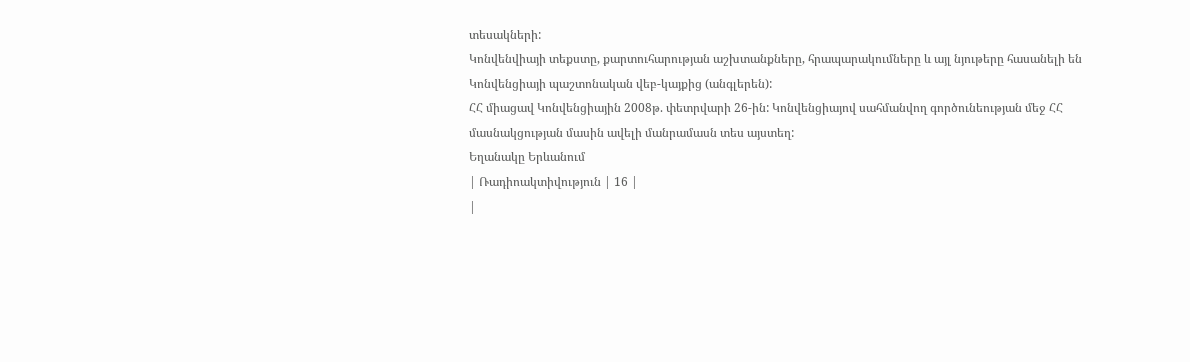տեսակների:
Կոնվենվիայի տեքստը, քարտուհարության աշխտանքները, հրապարակումները և այլ նյութերը հասանելի են Կոնվենցիայի պաշտոնական վեբ-կայքից (անգլերեն):
ՀՀ միացավ Կոնվենցիային 2008թ. փետրվարի 26-ին: Կոնվենցիայով սահմանվող գործունեության մեջ ՀՀ մասնակցության մասին ավելի մանրամասն տես այստեղ:
Եղանակը Երևանում
| Ռադիոակտիվություն | 16 |
|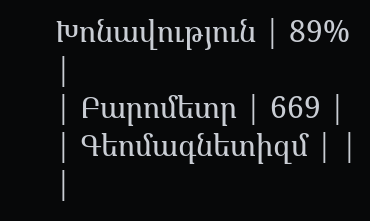Խոնավություն | 89% |
| Բարոմետր | 669 |
| Գեոմագնետիզմ | |
|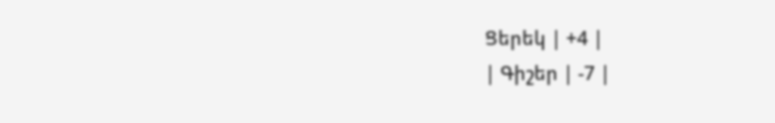Ցերեկ | +4 |
| Գիշեր | -7 |